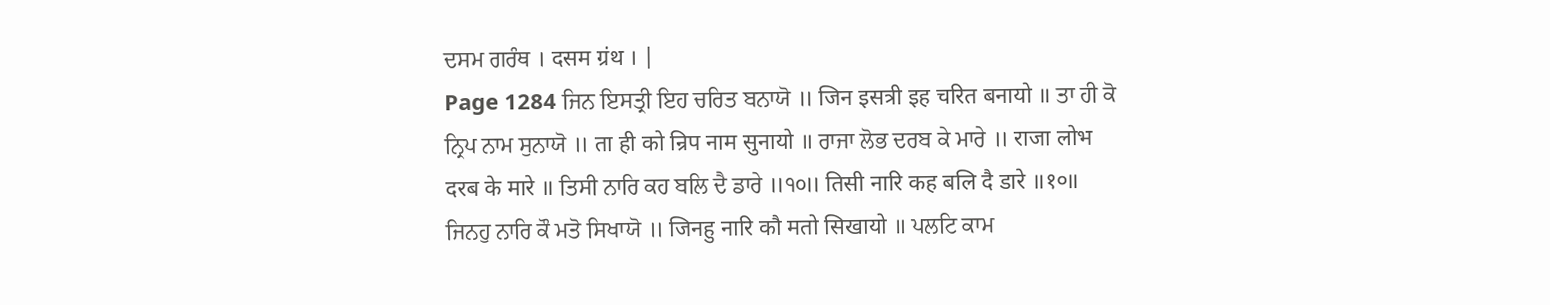ਦਸਮ ਗਰੰਥ । दसम ग्रंथ । |
Page 1284 ਜਿਨ ਇਸਤ੍ਰੀ ਇਹ ਚਰਿਤ ਬਨਾਯੋ ॥ जिन इसत्री इह चरित बनायो ॥ ਤਾ ਹੀ ਕੋ ਨ੍ਰਿਪ ਨਾਮ ਸੁਨਾਯੋ ॥ ता ही को न्रिप नाम सुनायो ॥ ਰਾਜਾ ਲੋਭ ਦਰਬ ਕੇ ਮਾਰੇ ॥ राजा लोभ दरब के मारे ॥ ਤਿਸੀ ਨਾਰਿ ਕਹ ਬਲਿ ਦੈ ਡਾਰੇ ॥੧੦॥ तिसी नारि कह बलि दै डारे ॥१०॥ ਜਿਨਹੁ ਨਾਰਿ ਕੌ ਮਤੋ ਸਿਖਾਯੋ ॥ जिनहु नारि कौ मतो सिखायो ॥ ਪਲਟਿ ਕਾਮ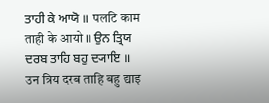ਤਾਹੀ ਕੇ ਆਯੋ ॥ पलटि काम ताही के आयो ॥ ਉਨ ਤ੍ਰਿਯ ਦਰਬ ਤਾਹਿ ਬਹੁ ਦ੍ਯਾਇ ॥ उन त्रिय दरब ताहि बहु द्याइ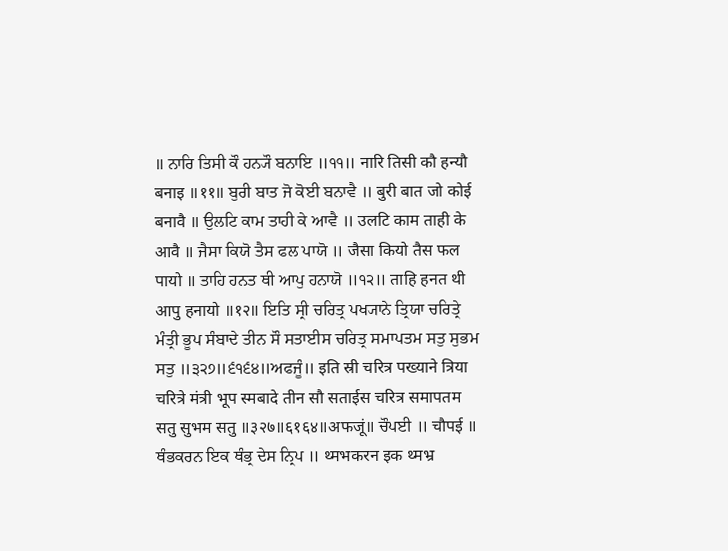॥ ਨਾਰਿ ਤਿਸੀ ਕੌ ਹਨ੍ਯੌ ਬਨਾਇ ॥੧੧॥ नारि तिसी कौ हन्यौ बनाइ ॥११॥ ਬੁਰੀ ਬਾਤ ਜੋ ਕੋਈ ਬਨਾਵੈ ॥ बुरी बात जो कोई बनावै ॥ ਉਲਟਿ ਕਾਮ ਤਾਹੀ ਕੇ ਆਵੈ ॥ उलटि काम ताही के आवै ॥ ਜੈਸਾ ਕਿਯੋ ਤੈਸ ਫਲ ਪਾਯੋ ॥ जैसा कियो तैस फल पायो ॥ ਤਾਹਿ ਹਨਤ ਥੀ ਆਪੁ ਹਨਾਯੋ ॥੧੨॥ ताहि हनत थी आपु हनायो ॥१२॥ ਇਤਿ ਸ੍ਰੀ ਚਰਿਤ੍ਰ ਪਖ੍ਯਾਨੇ ਤ੍ਰਿਯਾ ਚਰਿਤ੍ਰੇ ਮੰਤ੍ਰੀ ਭੂਪ ਸੰਬਾਦੇ ਤੀਨ ਸੌ ਸਤਾਈਸ ਚਰਿਤ੍ਰ ਸਮਾਪਤਮ ਸਤੁ ਸੁਭਮ ਸਤੁ ॥੩੨੭॥੬੧੬੪॥ਅਫਜੂੰ॥ इति स्री चरित्र पख्याने त्रिया चरित्रे मंत्री भूप स्मबादे तीन सौ सताईस चरित्र समापतम सतु सुभम सतु ॥३२७॥६१६४॥अफजूं॥ ਚੌਪਈ ॥ चौपई ॥ ਥੰਭਕਰਨ ਇਕ ਥੰਭ੍ਰ ਦੇਸ ਨ੍ਰਿਪ ॥ थ्मभकरन इक थ्मभ्र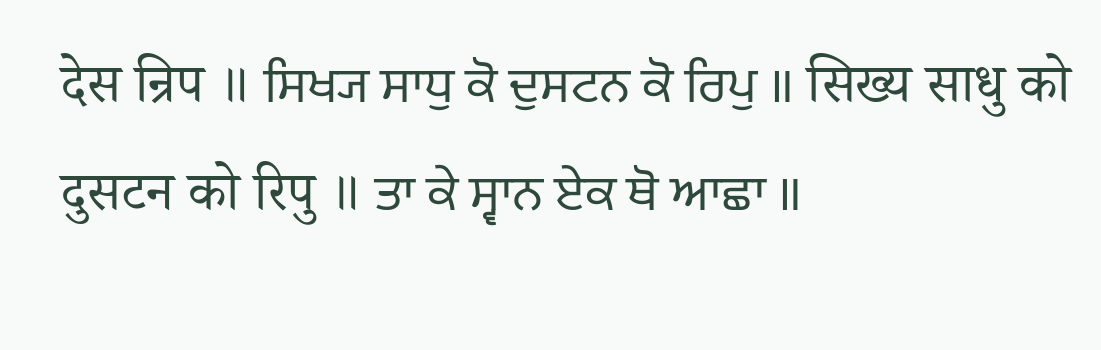देस न्रिप ॥ ਸਿਖ੍ਯ ਸਾਧੁ ਕੋ ਦੁਸਟਨ ਕੋ ਰਿਪੁ ॥ सिख्य साधु को दुसटन को रिपु ॥ ਤਾ ਕੇ ਸ੍ਵਾਨ ਏਕ ਥੋ ਆਛਾ ॥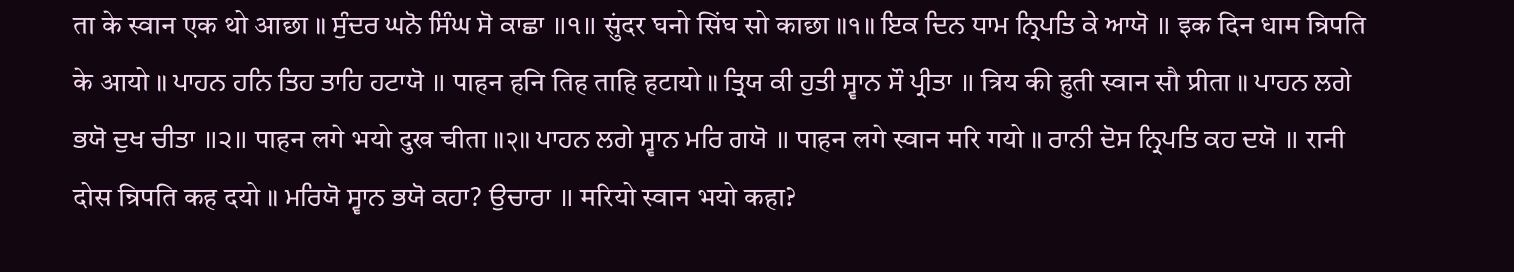ता के स्वान एक थो आछा ॥ ਸੁੰਦਰ ਘਨੋ ਸਿੰਘ ਸੋ ਕਾਛਾ ॥੧॥ सुंदर घनो सिंघ सो काछा ॥१॥ ਇਕ ਦਿਨ ਧਾਮ ਨ੍ਰਿਪਤਿ ਕੇ ਆਯੋ ॥ इक दिन धाम न्रिपति के आयो ॥ ਪਾਹਨ ਹਨਿ ਤਿਹ ਤਾਹਿ ਹਟਾਯੋ ॥ पाहन हनि तिह ताहि हटायो ॥ ਤ੍ਰਿਯ ਕੀ ਹੁਤੀ ਸ੍ਵਾਨ ਸੌ ਪ੍ਰੀਤਾ ॥ त्रिय की हुती स्वान सौ प्रीता ॥ ਪਾਹਨ ਲਗੇ ਭਯੋ ਦੁਖ ਚੀਤਾ ॥੨॥ पाहन लगे भयो दुख चीता ॥२॥ ਪਾਹਨ ਲਗੇ ਸ੍ਵਾਨ ਮਰਿ ਗਯੋ ॥ पाहन लगे स्वान मरि गयो ॥ ਰਾਨੀ ਦੋਸ ਨ੍ਰਿਪਤਿ ਕਹ ਦਯੋ ॥ रानी दोस न्रिपति कह दयो ॥ ਮਰਿਯੋ ਸ੍ਵਾਨ ਭਯੋ ਕਹਾ? ਉਚਾਰਾ ॥ मरियो स्वान भयो कहा?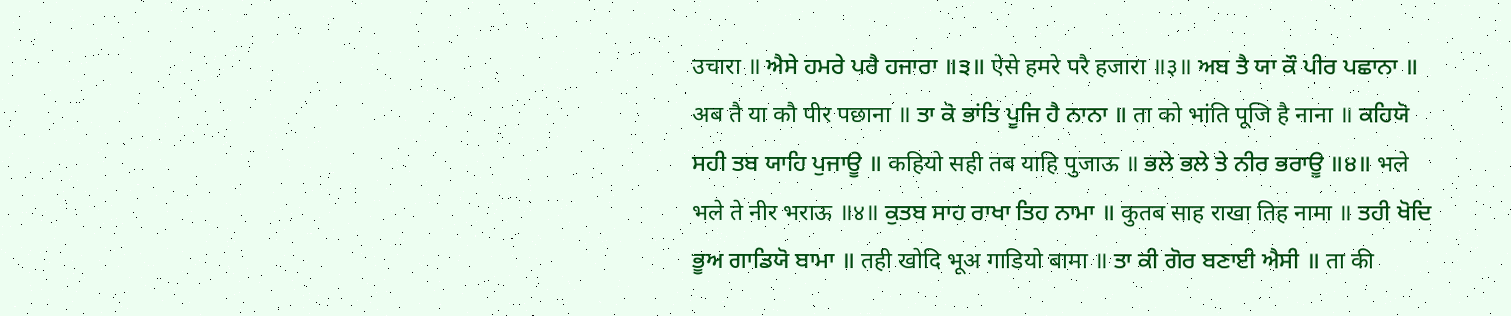उचारा ॥ ਐਸੇ ਹਮਰੇ ਪਰੈ ਹਜਾਰਾ ॥੩॥ ऐसे हमरे परै हजारा ॥३॥ ਅਬ ਤੈ ਯਾ ਕੌ ਪੀਰ ਪਛਾਨਾ ॥ अब तै या कौ पीर पछाना ॥ ਤਾ ਕੋ ਭਾਂਤਿ ਪੂਜਿ ਹੈ ਨਾਨਾ ॥ ता को भांति पूजि है नाना ॥ ਕਹਿਯੋ ਸਹੀ ਤਬ ਯਾਹਿ ਪੁਜਾਊ ॥ कहियो सही तब याहि पुजाऊ ॥ ਭਲੇ ਭਲੇ ਤੇ ਨੀਰ ਭਰਾਊ ॥੪॥ भले भले ते नीर भराऊ ॥४॥ ਕੁਤਬ ਸਾਹ ਰਾਖਾ ਤਿਹ ਨਾਮਾ ॥ कुतब साह राखा तिह नामा ॥ ਤਹੀ ਖੋਦਿ ਭੂਅ ਗਾਡਿਯੋ ਬਾਮਾ ॥ तही खोदि भूअ गाडियो बामा ॥ ਤਾ ਕੀ ਗੋਰ ਬਣਾਈ ਐਸੀ ॥ ता की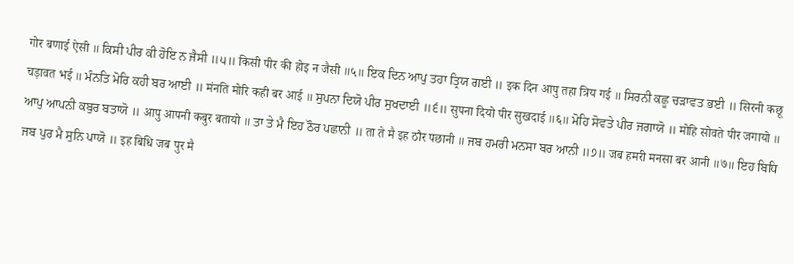गोर बणाई ऐसी ॥ ਕਿਸੀ ਪੀਰ ਕੀ ਹੋਇ ਨ ਜੈਸੀ ॥੫॥ किसी पीर की होइ न जैसी ॥५॥ ਇਕ ਦਿਨ ਆਪੁ ਤਹਾ ਤ੍ਰਿਯ ਗਈ ॥ इक दिन आपु तहा त्रिय गई ॥ ਸਿਰਨੀ ਕਛੂ ਚੜਾਵਤ ਭਈ ॥ सिरनी कछू चड़ावत भई ॥ ਮੰਨਤਿ ਮੋਰਿ ਕਹੀ ਬਰ ਆਈ ॥ मंनति मोरि कही बर आई ॥ ਸੁਪਨਾ ਦਿਯੋ ਪੀਰ ਸੁਖਦਾਈ ॥੬॥ सुपना दियो पीर सुखदाई ॥६॥ ਮੋਹਿ ਸੋਵਤੇ ਪੀਰ ਜਗਾਯੋ ॥ मोहि सोवते पीर जगायो ॥ ਆਪੁ ਆਪਨੀ ਕਬੁਰ ਬਤਾਯੋ ॥ आपु आपनी कबुर बतायो ॥ ਤਾ ਤੇ ਮੈ ਇਹ ਠੌਰ ਪਛਾਨੀ ॥ ता ते मै इह ठौर पछानी ॥ ਜਬ ਹਮਰੀ ਮਨਸਾ ਬਰ ਆਨੀ ॥੭॥ जब हमरी मनसा बर आनी ॥७॥ ਇਹ ਬਿਧਿ ਜਬ ਪੁਰ ਮੈ ਸੁਨਿ ਪਾਯੋ ॥ इह बिधि जब पुर मै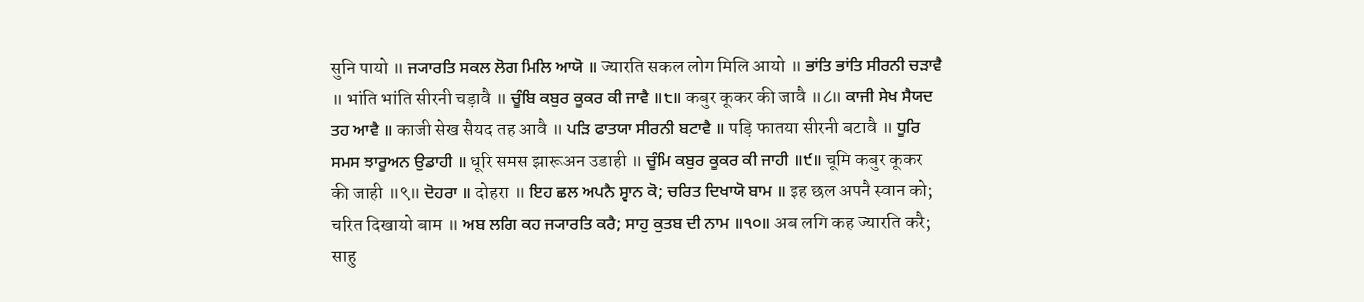सुनि पायो ॥ ਜ੍ਯਾਰਤਿ ਸਕਲ ਲੋਗ ਮਿਲਿ ਆਯੋ ॥ ज्यारति सकल लोग मिलि आयो ॥ ਭਾਂਤਿ ਭਾਂਤਿ ਸੀਰਨੀ ਚੜਾਵੈ ॥ भांति भांति सीरनी चड़ावै ॥ ਚੂੰਬਿ ਕਬੁਰ ਕੂਕਰ ਕੀ ਜਾਵੈ ॥੮॥ कबुर कूकर की जावै ॥८॥ ਕਾਜੀ ਸੇਖ ਸੈਯਦ ਤਹ ਆਵੈ ॥ काजी सेख सैयद तह आवै ॥ ਪੜਿ ਫਾਤਯਾ ਸੀਰਨੀ ਬਟਾਵੈ ॥ पड़ि फातया सीरनी बटावै ॥ ਧੂਰਿ ਸਮਸ ਝਾਰੂਅਨ ਉਡਾਹੀ ॥ धूरि समस झारूअन उडाही ॥ ਚੂੰਮਿ ਕਬੁਰ ਕੂਕਰ ਕੀ ਜਾਹੀ ॥੯॥ चूमि कबुर कूकर की जाही ॥९॥ ਦੋਹਰਾ ॥ दोहरा ॥ ਇਹ ਛਲ ਅਪਨੈ ਸ੍ਵਾਨ ਕੋ; ਚਰਿਤ ਦਿਖਾਯੋ ਬਾਮ ॥ इह छल अपनै स्वान को; चरित दिखायो बाम ॥ ਅਬ ਲਗਿ ਕਹ ਜ੍ਯਾਰਤਿ ਕਰੈ; ਸਾਹੁ ਕੁਤਬ ਦੀ ਨਾਮ ॥੧੦॥ अब लगि कह ज्यारति करै; साहु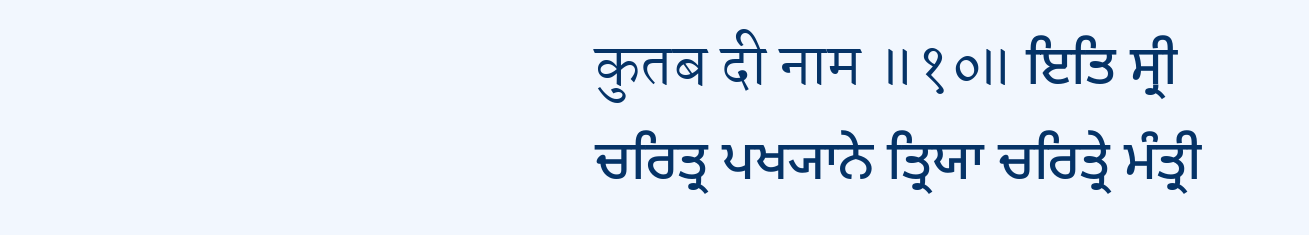कुतब दी नाम ॥१०॥ ਇਤਿ ਸ੍ਰੀ ਚਰਿਤ੍ਰ ਪਖ੍ਯਾਨੇ ਤ੍ਰਿਯਾ ਚਰਿਤ੍ਰੇ ਮੰਤ੍ਰੀ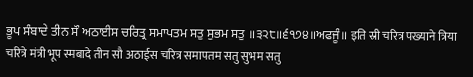ਭੂਪ ਸੰਬਾਦੇ ਤੀਨ ਸੌ ਅਠਾਈਸ ਚਰਿਤ੍ਰ ਸਮਾਪਤਮ ਸਤੁ ਸੁਭਮ ਸਤੁ ॥੩੨੮॥੬੧੭੪॥ਅਫਜੂੰ॥ इति स्री चरित्र पख्याने त्रिया चरित्रे मंत्री भूप स्मबादे तीन सौ अठाईस चरित्र समापतम सतु सुभम सतु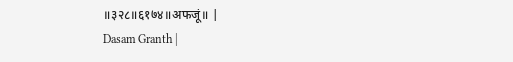॥३२८॥६१७४॥अफजूं॥ |
Dasam Granth |